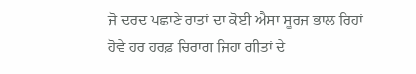ਜੋ ਦਰਦ ਪਛਾਣੇ ਰਾਤਾਂ ਦਾ ਕੋਈ ਐਸਾ ਸੂਰਜ ਭਾਲ ਰਿਹਾਂ
ਹੋਵੇ ਹਰ ਹਰਫ਼ ਚਿਰਾਗ ਜਿਹਾ ਗੀਤਾਂ ਦੇ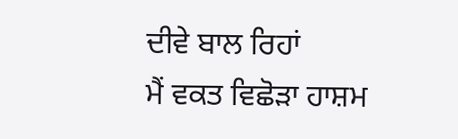ਦੀਵੇ ਬਾਲ ਰਿਹਾਂ
ਮੈਂ ਵਕਤ ਵਿਛੋੜਾ ਹਾਸ਼ਮ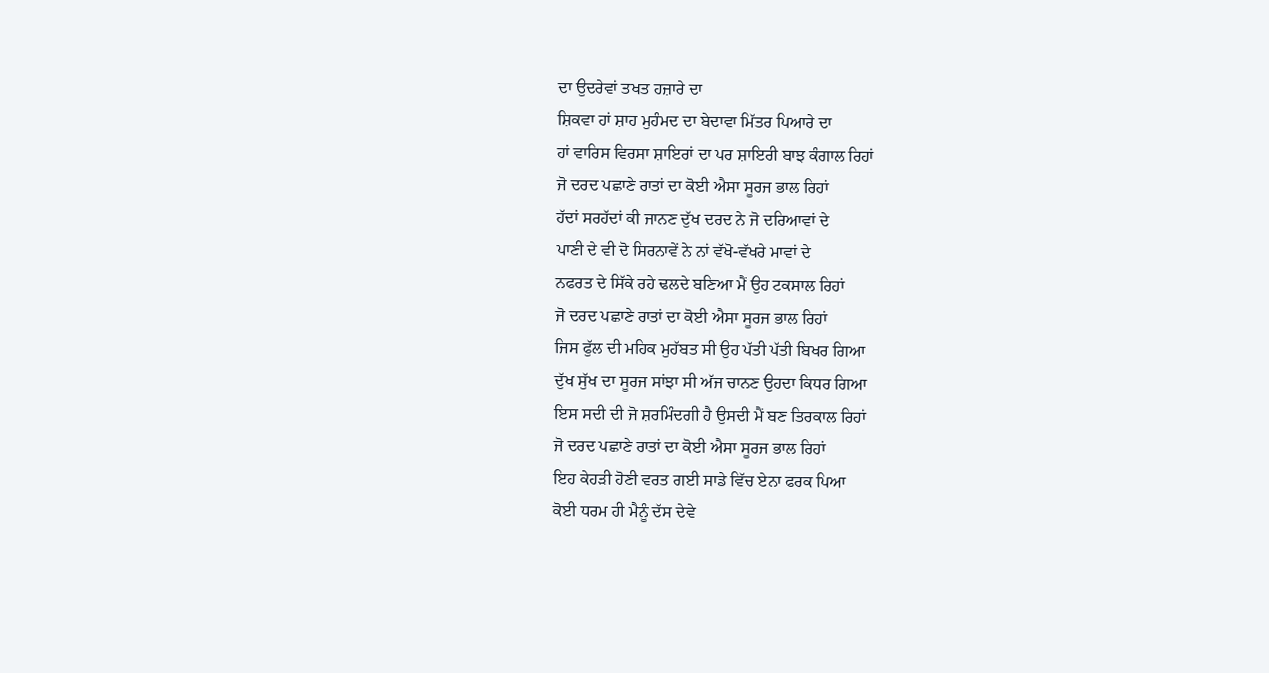ਦਾ ਉਦਰੇਵਾਂ ਤਖਤ ਹਜ਼ਾਰੇ ਦਾ
ਸ਼ਿਕਵਾ ਹਾਂ ਸ਼ਾਹ ਮੁਹੰਮਦ ਦਾ ਬੇਦਾਵਾ ਮਿੱਤਰ ਪਿਆਰੇ ਦਾ
ਹਾਂ ਵਾਰਿਸ ਵਿਰਸਾ ਸ਼ਾਇਰਾਂ ਦਾ ਪਰ ਸ਼ਾਇਰੀ ਬਾਝ ਕੰਗਾਲ ਰਿਹਾਂ
ਜੋ ਦਰਦ ਪਛਾਣੇ ਰਾਤਾਂ ਦਾ ਕੋਈ ਐਸਾ ਸੂਰਜ ਭਾਲ ਰਿਹਾਂ
ਹੱਦਾਂ ਸਰਹੱਦਾਂ ਕੀ ਜਾਨਣ ਦੁੱਖ ਦਰਦ ਨੇ ਜੋ ਦਰਿਆਵਾਂ ਦੇ
ਪਾਣੀ ਦੇ ਵੀ ਦੋ ਸਿਰਨਾਵੇਂ ਨੇ ਨਾਂ ਵੱਖੋ-ਵੱਖਰੇ ਮਾਵਾਂ ਦੇ
ਨਫਰਤ ਦੇ ਸਿੱਕੇ ਰਹੇ ਢਲਦੇ ਬਣਿਆ ਮੈਂ ਉਹ ਟਕਸਾਲ ਰਿਹਾਂ
ਜੋ ਦਰਦ ਪਛਾਣੇ ਰਾਤਾਂ ਦਾ ਕੋਈ ਐਸਾ ਸੂਰਜ ਭਾਲ ਰਿਹਾਂ
ਜਿਸ ਫੁੱਲ ਦੀ ਮਹਿਕ ਮੁਹੱਬਤ ਸੀ ਉਹ ਪੱਤੀ ਪੱਤੀ ਬਿਖਰ ਗਿਆ
ਦੁੱਖ ਸੁੱਖ ਦਾ ਸੂਰਜ ਸਾਂਝਾ ਸੀ ਅੱਜ ਚਾਨਣ ਉਹਦਾ ਕਿਧਰ ਗਿਆ
ਇਸ ਸਦੀ ਦੀ ਜੋ ਸ਼ਰਮਿੰਦਗੀ ਹੈ ਉਸਦੀ ਮੈਂ ਬਣ ਤਿਰਕਾਲ ਰਿਹਾਂ
ਜੋ ਦਰਦ ਪਛਾਣੇ ਰਾਤਾਂ ਦਾ ਕੋਈ ਐਸਾ ਸੂਰਜ ਭਾਲ ਰਿਹਾਂ
ਇਹ ਕੇਹੜੀ ਹੋਣੀ ਵਰਤ ਗਈ ਸਾਡੇ ਵਿੱਚ ਏਨਾ ਫਰਕ ਪਿਆ
ਕੋਈ ਧਰਮ ਹੀ ਮੈਨੂੰ ਦੱਸ ਦੇਵੇ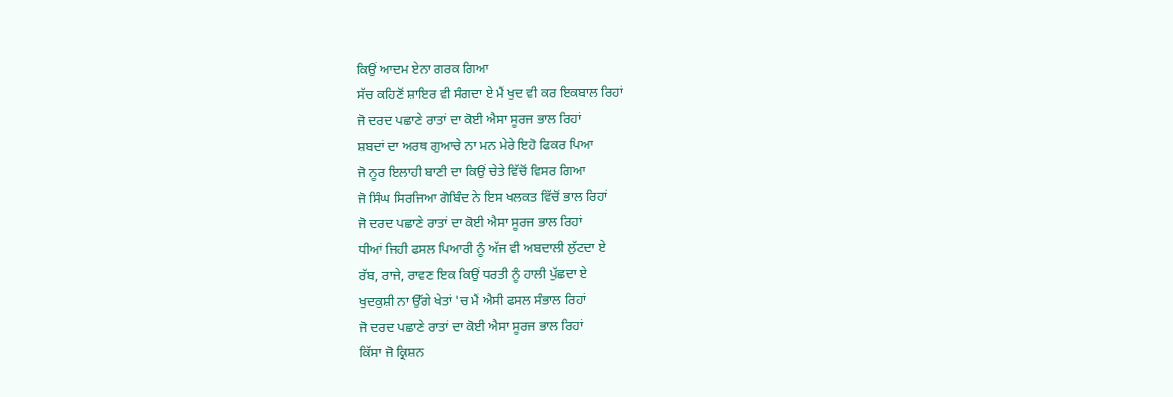ਕਿਉਂ ਆਦਮ ਏਨਾ ਗਰਕ ਗਿਆ
ਸੱਚ ਕਹਿਣੋਂ ਸ਼ਾਇਰ ਵੀ ਸੰਗਦਾ ਏ ਮੈਂ ਖੁਦ ਵੀ ਕਰ ਇਕਬਾਲ ਰਿਹਾਂ
ਜੋ ਦਰਦ ਪਛਾਣੇ ਰਾਤਾਂ ਦਾ ਕੋਈ ਐਸਾ ਸੂਰਜ ਭਾਲ ਰਿਹਾਂ
ਸ਼ਬਦਾਂ ਦਾ ਅਰਥ ਗੁਆਚੇ ਨਾ ਮਨ ਮੇਰੇ ਇਹੋ ਫਿਕਰ ਪਿਆ
ਜੋ ਨੂਰ ਇਲਾਹੀ ਬਾਣੀ ਦਾ ਕਿਉਂ ਚੇਤੇ ਵਿੱਚੋਂ ਵਿਸਰ ਗਿਆ
ਜੋ ਸਿੰਘ ਸਿਰਜਿਆ ਗੋਬਿੰਦ ਨੇ ਇਸ ਖਲਕਤ ਵਿੱਚੋਂ ਭਾਲ ਰਿਹਾਂ
ਜੋ ਦਰਦ ਪਛਾਣੇ ਰਾਤਾਂ ਦਾ ਕੋਈ ਐਸਾ ਸੂਰਜ ਭਾਲ ਰਿਹਾਂ
ਧੀਆਂ ਜਿਹੀ ਫਸਲ ਪਿਆਰੀ ਨੂੰ ਅੱਜ ਵੀ ਅਬਦਾਲੀ ਲੁੱਟਦਾ ਏ
ਰੱਬ, ਰਾਜੇ, ਰਾਵਣ ਇਕ ਕਿਉਂ ਧਰਤੀ ਨੂੰ ਹਾਲੀ ਪੁੱਛਦਾ ਏ
ਖੁਦਕੁਸ਼ੀ ਨਾ ਉੱਗੇ ਖੇਤਾਂ 'ਚ ਮੈਂ ਐਸੀ ਫਸਲ ਸੰਭਾਲ ਰਿਹਾਂ
ਜੋ ਦਰਦ ਪਛਾਣੇ ਰਾਤਾਂ ਦਾ ਕੋਈ ਐਸਾ ਸੂਰਜ ਭਾਲ ਰਿਹਾਂ
ਕਿੱਸਾ ਜੋ ਕ੍ਰਿਸ਼ਨ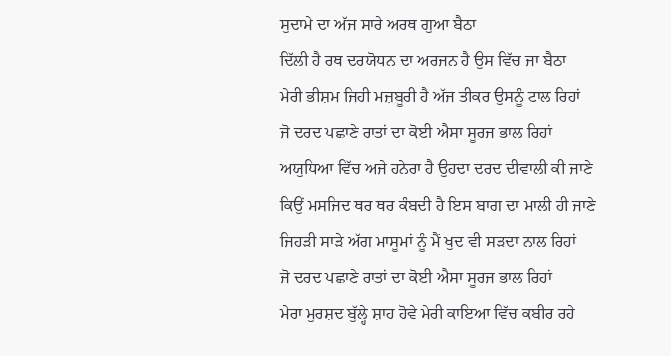ਸੁਦਾਮੇ ਦਾ ਅੱਜ ਸਾਰੇ ਅਰਥ ਗੁਆ ਬੈਠਾ
ਦਿੱਲੀ ਹੈ ਰਥ ਦਰਯੋਧਨ ਦਾ ਅਰਜਨ ਹੈ ਉਸ ਵਿੱਚ ਜਾ ਬੈਠਾ
ਮੇਰੀ ਭੀਸ਼ਮ ਜਿਹੀ ਮਜ਼ਬੂਰੀ ਹੈ ਅੱਜ ਤੀਕਰ ਉਸਨੂੰ ਟਾਲ ਰਿਹਾਂ
ਜੋ ਦਰਦ ਪਛਾਣੇ ਰਾਤਾਂ ਦਾ ਕੋਈ ਐਸਾ ਸੂਰਜ ਭਾਲ ਰਿਹਾਂ
ਅਯੁਧਿਆ ਵਿੱਚ ਅਜੇ ਹਨੇਰਾ ਹੈ ਉਹਦਾ ਦਰਦ ਦੀਵਾਲੀ ਕੀ ਜਾਣੇ
ਕਿਉਂ ਮਸਜਿਦ ਥਰ ਥਰ ਕੰਬਦੀ ਹੈ ਇਸ ਬਾਗ ਦਾ ਮਾਲੀ ਹੀ ਜਾਣੇ
ਜਿਹੜੀ ਸਾੜੇ ਅੱਗ ਮਾਸੂਮਾਂ ਨੂੰ ਮੈਂ ਖੁਦ ਵੀ ਸੜਦਾ ਨਾਲ ਰਿਹਾਂ
ਜੋ ਦਰਦ ਪਛਾਣੇ ਰਾਤਾਂ ਦਾ ਕੋਈ ਐਸਾ ਸੂਰਜ ਭਾਲ ਰਿਹਾਂ
ਮੇਰਾ ਮੁਰਸ਼ਦ ਬੁੱਲ੍ਹੇ ਸ਼ਾਹ ਹੋਵੇ ਮੇਰੀ ਕਾਇਆ ਵਿੱਚ ਕਬੀਰ ਰਹੇ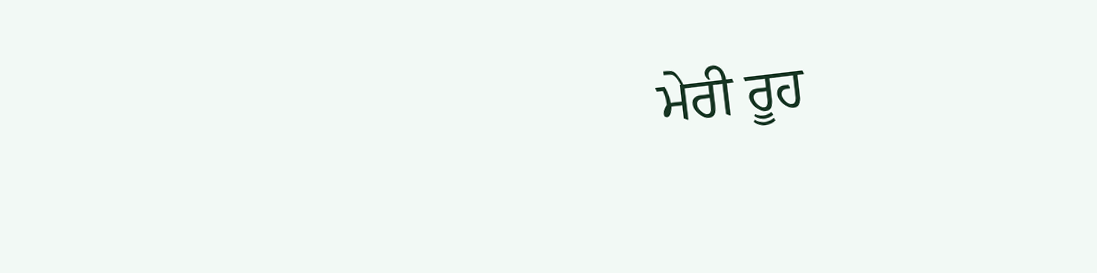ਮੇਰੀ ਰੂਹ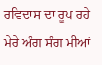ਰਵਿਦਾਸ ਦਾ ਰੂਪ ਰਹੇ ਮੇਰੇ ਅੰਗ ਸੰਗ ਮੀਆਂ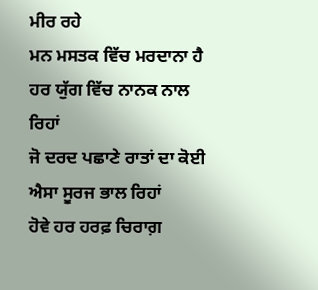ਮੀਰ ਰਹੇ
ਮਨ ਮਸਤਕ ਵਿੱਚ ਮਰਦਾਨਾ ਹੈ ਹਰ ਯੁੱਗ ਵਿੱਚ ਨਾਨਕ ਨਾਲ ਰਿਹਾਂ
ਜੋ ਦਰਦ ਪਛਾਣੇ ਰਾਤਾਂ ਦਾ ਕੋਈ ਐਸਾ ਸੂਰਜ ਭਾਲ ਰਿਹਾਂ
ਹੋਵੇ ਹਰ ਹਰਫ਼ ਚਿਰਾਗ਼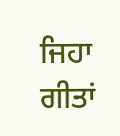ਜਿਹਾ ਗੀਤਾਂ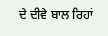ਦੇ ਦੀਵੇ ਬਾਲ ਰਿਹਾਂ